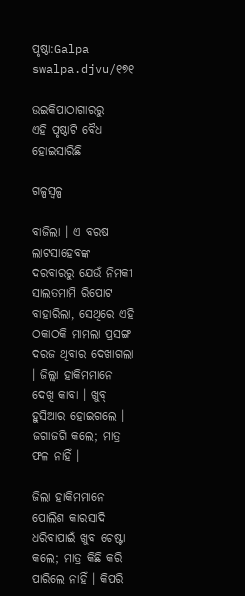ପୃଷ୍ଠା:Galpa swalpa.djvu/୧୭୧

ଉଇକିପାଠାଗାର‌ରୁ
ଏହି ପୃଷ୍ଠାଟି ବୈଧ ହୋଇସାରିଛି

ଗଳ୍ପସ୍ୱଳ୍ପ

ବାଜିଲା । ଏ ବରଷ ଲାଟସାହେବଙ୍କ ଦରବାରରୁ ଯେଉଁ ନିମକୀ ସାଲତମାମି ରିପୋଟ ବାହାରିଲା, ସେଥିରେ ଏହି ଠକାଠକି ମାମଲା ପ୍ରସଙ୍ଗ ଦରଜ ଥିବାର ଦେଖାଗଲା । ଜିଲ୍ଲା ହାକିମମାନେ ଦେଖି କାବା । ଖୁବ୍ ହୁସିଆର ହୋଇଗଲେ । ଜଗାଜଗି କଲେ; ମାତ୍ର ଫଳ ନାହିଁ ।

ଜିଲା ହାକିମମାନେ ପୋଲିଶ କାରସାଦି ଧରିବାପାଇଁ ଖୁବ ଚେଷ୍ଟା କଲେ; ମାତ୍ର କିଛି କରି ପାରିଲେ ନାହିଁ । କିପରି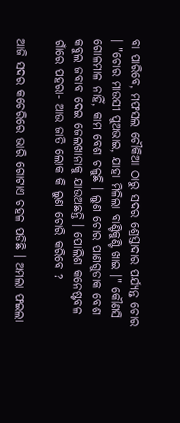ବା ପାରିବେ, ମଫସଲ ଚୌକିଆ ଠାରୁ ସଦର ଶ୍ରେସ୍ତାଦାର ପର୍ଯ୍ୟନ୍ତ ଚୋର । "ଚୋର ମାଉସୀ ପୁଅଭାଇ, ଯାହା ମିଳିଲା ବାଣ୍ଟିକୁଣ୍ଟି ଖାଇ ।" କୌଣସି ଗୋଳମାଳ ନାହିଁ, କାମ ବେଶ ଚଳୁଛି । ଲୁଣ ଚୋର ପାଣଗୁଡାକ ବେଶ କବୁଲ ଜବାବ ଦେଇ ଜେଲଖାନାକୁ ଯାଉଅଛନ୍ତି । ପୋଲିଶ କନେଷ୍ଟବଳ ଗାଁରେ ପହରା- ଆଉ ଜାତି ଲୋକ କି ଲୁଣ ଚୋରି କରିବେ ?

ଆଜି ସଦର କଚେରିରେ ଭାରି ଗୋଟାଏ ଚହଳ ପଡିଛି । ଅମଲା ଫଇଲା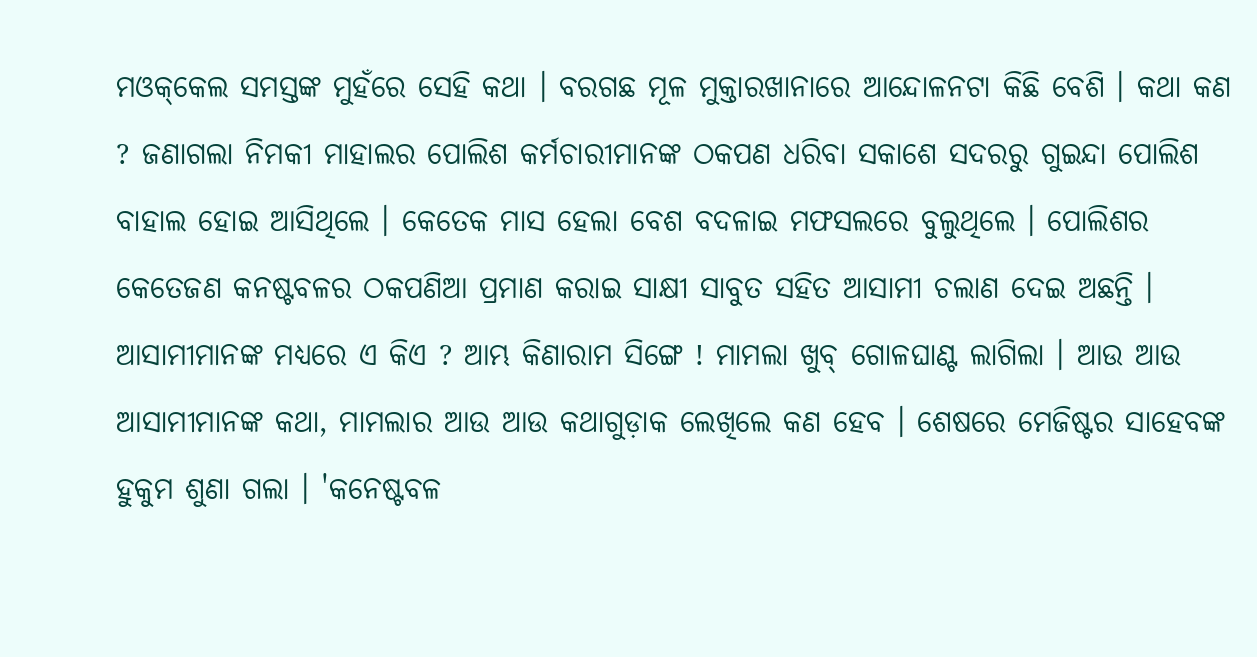ମଓକ୍‌କେଲ ସମସ୍ତଙ୍କ ମୁହଁରେ ସେହି କଥା । ବରଗଛ ମୂଳ ମୁକ୍ତାରଖାନାରେ ଆନ୍ଦୋଳନଟା କିଛି ବେଶି । କଥା କଣ ? ଜଣାଗଲା ନିମକୀ ମାହାଲର ପୋଲିଶ କର୍ମଚାରୀମାନଙ୍କ ଠକପଣ ଧରିବା ସକାଶେ ସଦରରୁ ଗୁଇନ୍ଦା ପୋଲିଶ ବାହାଲ ହୋଇ ଆସିଥିଲେ । କେତେକ ମାସ ହେଲା ବେଶ ବଦଳାଇ ମଫସଲରେ ବୁଲୁଥିଲେ । ପୋଲିଶର କେତେଜଣ କନଷ୍ଟବଳର ଠକପଣିଆ ପ୍ରମାଣ କରାଇ ସାକ୍ଷୀ ସାବୁତ ସହିତ ଆସାମୀ ଚଲାଣ ଦେଇ ଅଛନ୍ତି । ଆସାମୀମାନଙ୍କ ମଧ୍ୟରେ ଏ କିଏ ? ଆମ୍ଭ କିଣାରାମ ସିଙ୍ଗେ ! ମାମଲା ଖୁବ୍ ଗୋଳଘାଣ୍ଟ ଲାଗିଲା । ଆଉ ଆଉ ଆସାମୀମାନଙ୍କ କଥା, ମାମଲାର ଆଉ ଆଉ କଥାଗୁଡ଼ାକ ଲେଖିଲେ କଣ ହେବ । ଶେଷରେ ମେଜିଷ୍ଟର ସାହେବଙ୍କ ହୁକୁମ ଶୁଣା ଗଲା । 'କନେଷ୍ଟବଳ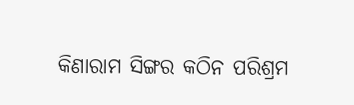କିଣାରାମ ସିଙ୍ଗର କଠିନ ପରିଶ୍ରମ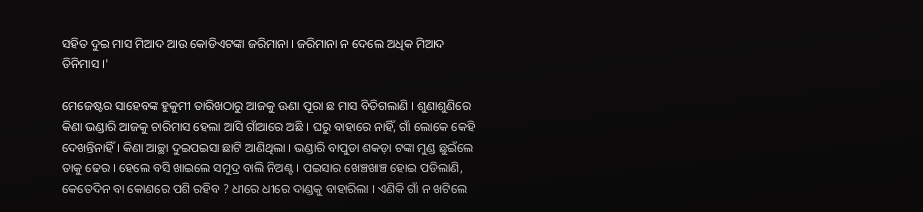ସହିତ ଦୁଇ ମାସ ମିଆଦ ଆଉ କୋଡିଏଟଙ୍କା ଜରିମାନା । ଜରିମାନା ନ ଦେଲେ ଅଧିକ ମିଆଦ ତିନିମାସ ।'

ମେଜେଷ୍ଟର ସାହେବଙ୍କ ହୁକୁମୀ ତାରିଖଠାରୁ ଆଜକୁ ଊଣା ପୂରା ଛ ମାସ ବିତିଗଲାଣି । ଶୁଣାଶୁଣିରେ କିଣା ଭଣ୍ଡାରି ଆଜକୁ ଚାରିମାସ ହେଲା ଆସି ଗାଁଆରେ ଅଛି । ଘରୁ ବାହାରେ ନାହିଁ, ଗାଁ ଲୋକେ କେହି ଦେଖନ୍ତିନାହିଁ । କିଣା ଆଚ୍ଛା ଦୁଇପଇସା ଛାଟି ଆଣିଥିଲା । ଭଣ୍ଡାରି ବାପୁଡା ଶକଡ଼ା ଟଙ୍କା ମୁଣ୍ଡ ଛୁଇଁଲେ ତାକୁ ଢେର । ହେଲେ ବସି ଖାଇଲେ ସମୁଦ୍ର ବାଲି ନିଅଣ୍ଟ । ପଇସାର ଖେଞ୍ଚଖାଞ୍ଚ ହୋଇ ପଡିଲାଣି, କେତେଦିନ ବା କୋଣରେ ପଶି ରହିବ ? ଧୀରେ ଧୀରେ ଦାଣ୍ଡକୁ ବାହାରିଲା । ଏଣିକି ଗାଁ ନ ଖଟିଲେ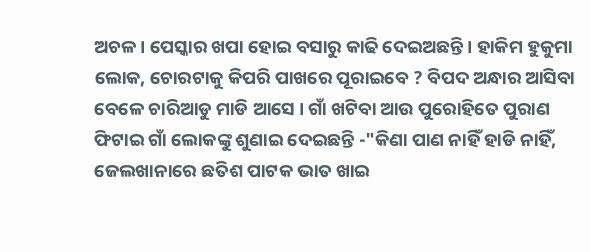ଅଚଳ । ପେସ୍କାର ଖପା ହୋଇ ବସାରୁ କାଢି ଦେଇଅଛନ୍ତି । ହାକିମ ହୁକୁମା ଲୋକ, ଚୋରଟାକୁ କିପରି ପାଖରେ ପୂରାଇବେ ? ବିପଦ ଅନ୍ଧାର ଆସିବା ବେଳେ ଚାରିଆଡୁ ମାଡି ଆସେ । ଗାଁ ଖଟିବା ଆଉ ପୁରୋହିତେ ପୁରାଣ ଫିଟାଇ ଗାଁ ଲୋକଙ୍କୁ ଶୁଣାଇ ଦେଇଛନ୍ତି -"କିଣା ପାଣ ନାହିଁ ହାଡି ନାହିଁ, ଜେଲଖାନାରେ ଛତିଶ ପାଟକ ଭାତ ଖାଇ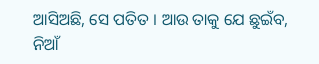ଆସିଅଛି, ସେ ପତିତ । ଆଉ ତାକୁ ଯେ ଛୁଇଁବ, ନିଆଁ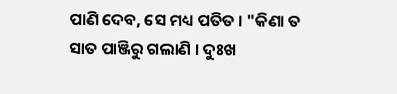ପାଣି ଦେବ, ସେ ମଧ୍ୟ ପତିତ । "କିଣା ତ ସାତ ପାଞ୍ଜିରୁ ଗଲାଣି । ଦୁଃଖ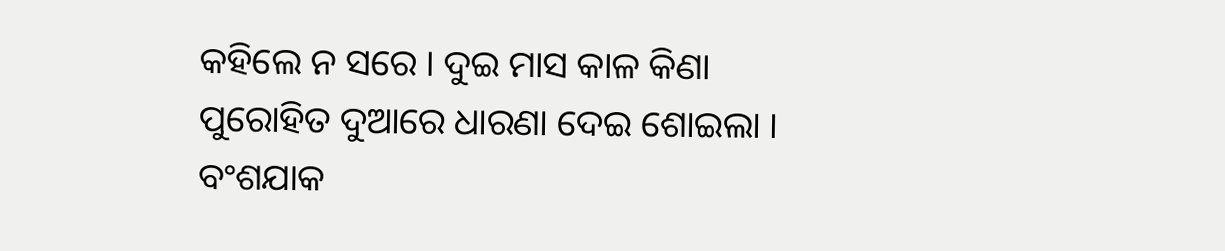କହିଲେ ନ ସରେ । ଦୁଇ ମାସ କାଳ କିଣା ପୁରୋହିତ ଦୁଆରେ ଧାରଣା ଦେଇ ଶୋଇଲା । ବଂଶଯାକ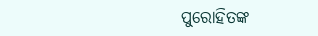ପୁରୋହିତଙ୍କ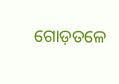ଗୋଡ଼ତଳେ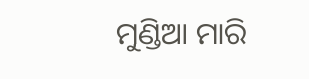ମୁଣ୍ଡିଆ ମାରି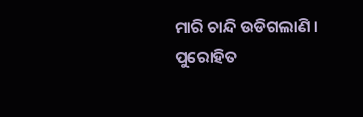ମାରି ଚାନ୍ଦି ଉଡିଗଲାଣି । ପୁରୋହିତ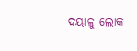ଦୟାଳୁ ଲୋକ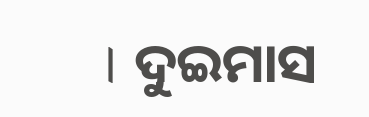। ଦୁଇମାସ